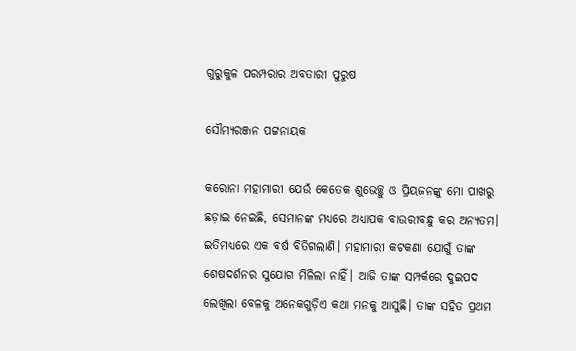ଗୁରୁକୁଳ ପରମ୍ପରାର ଅବତାରୀ ପୁରୁଷ

ସୌମ୍ୟରଞ୍ଜନ ପଟ୍ଟନାୟକ

କରୋନା ମହାମାରୀ ଯେଉଁ କେତେକ ଶୁଭେଚ୍ଛୁ ଓ ପ୍ରିୟଜନଙ୍କୁ ମୋ ପାଖରୁ ଛଡ଼ାଇ ନେଇଛି, ସେମାନଙ୍କ ମଧ୍ୟରେ ଅଧ୍ୟାପକ ବାଉରୀବନ୍ଧୁ କର ଅନ୍ୟତମ। ଇତିମଧ୍ୟରେ ଏକ ବର୍ଷ ବିତିଗଲାଣି। ମହାମାରୀ କଟକଣା ଯୋଗୁଁ ତାଙ୍କ ଶେଷଦର୍ଶନର ସୁଯୋଗ ମିଳିଲା ନାହିଁ। ଆଜି ତାଙ୍କ ସମ୍ପର୍କରେ ଦୁଇପଦ ଲେଖିଲା ବେଳକୁ ଅନେକଗୁଡ଼ିଏ କଥା ମନକୁ ଆସୁଛି। ତାଙ୍କ ସହିତ ପ୍ରଥମ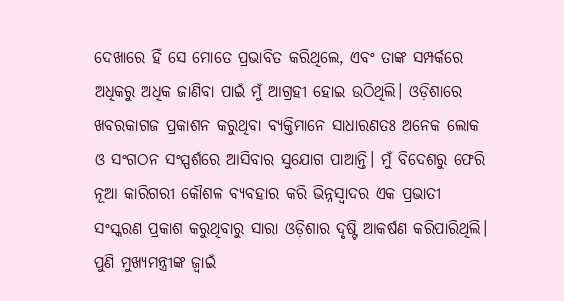ଦେଖାରେ ହିଁ ସେ ମୋତେ ପ୍ରଭାବିତ କରିଥିଲେ, ଏବଂ ତାଙ୍କ ସମ୍ପର୍କରେ ଅଧିକରୁ ଅଧିକ ଜାଣିବା ପାଇଁ ମୁଁ ଆଗ୍ରହୀ ହୋଇ ଉଠିଥିଲି। ଓଡ଼ିଶାରେ ଖବରକାଗଜ ପ୍ରକାଶନ କରୁଥିବା ବ୍ୟକ୍ତିମାନେ ସାଧାରଣତଃ ଅନେକ ଲୋକ ଓ ସଂଗଠନ ସଂସ୍ପର୍ଶରେ ଆସିବାର ସୁଯୋଗ ପାଆନ୍ତି। ମୁଁ ବିଦେଶରୁ ଫେରି ନୂଆ କାରିଗରୀ କୌଶଳ ବ୍ୟବହାର କରି ଭିନ୍ନସ୍ବାଦର ଏକ ପ୍ରଭାତୀ ସଂସ୍କରଣ ପ୍ରକାଶ କରୁଥିବାରୁ ସାରା ଓଡ଼ିଶାର ଦୃଷ୍ଟି ଆକର୍ଷଣ କରିପାରିଥିଲି। ପୁଣି ମୁଖ୍ୟମନ୍ତ୍ରୀଙ୍କ ଜ୍ବାଇଁ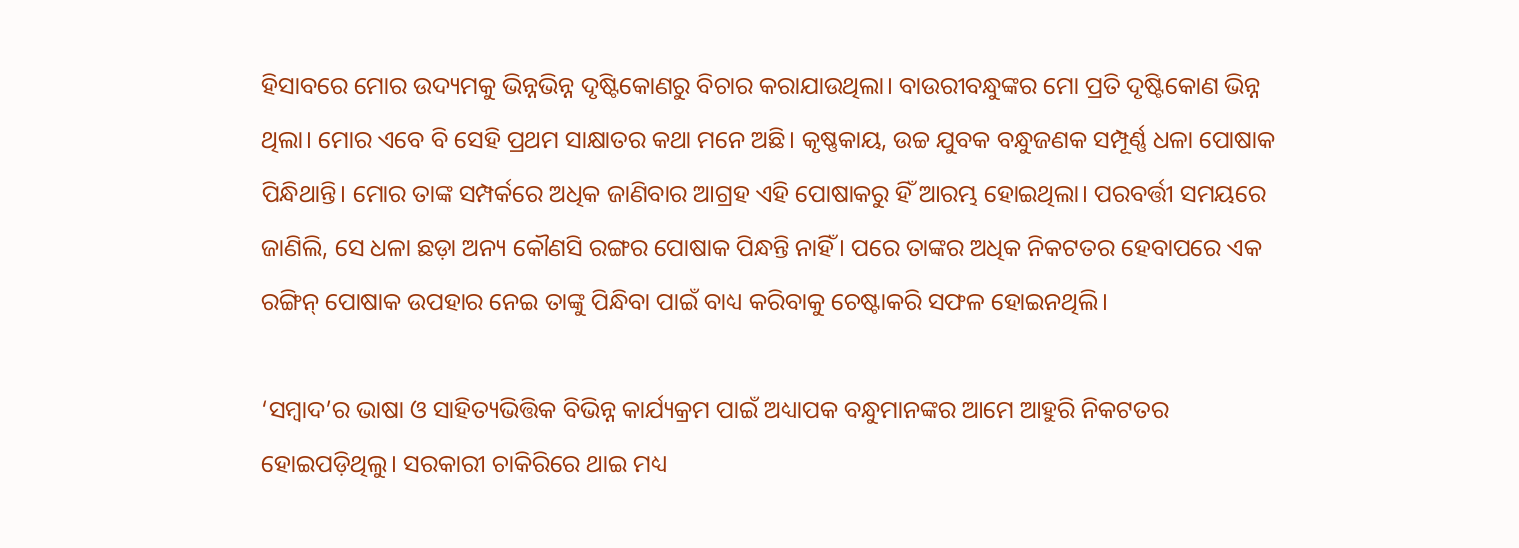ହିସାବରେ ମୋର ଉଦ୍ୟମକୁ ଭିନ୍ନଭିନ୍ନ ଦୃଷ୍ଟିକୋଣରୁ ବିଚାର କରାଯାଉଥିଲା। ବାଉରୀବନ୍ଧୁଙ୍କର ମୋ ପ୍ରତି ଦୃଷ୍ଟିକୋଣ ଭିନ୍ନ ଥିଲା। ମୋର ଏବେ ବି ସେହି ପ୍ରଥମ ସାକ୍ଷାତର କଥା ମନେ ଅଛି। କୃଷ୍ଣକାୟ, ଉଚ୍ଚ ଯୁବକ ବନ୍ଧୁଜଣକ ସମ୍ପୂର୍ଣ୍ଣ ଧଳା ପୋଷାକ ପିନ୍ଧିଥାନ୍ତି। ମୋର ତାଙ୍କ ସମ୍ପର୍କରେ ଅଧିକ ଜାଣିବାର ଆଗ୍ରହ ଏହି ପୋଷାକରୁ ହିଁ ଆରମ୍ଭ ହୋଇଥିଲା। ପରବର୍ତ୍ତୀ ସମୟରେ ଜାଣିଲି, ସେ ଧଳା ଛଡ଼ା ଅନ୍ୟ କୌଣସି ରଙ୍ଗର ପୋଷାକ ପିନ୍ଧନ୍ତି ନାହିଁ। ପରେ ତାଙ୍କର ଅଧିକ ନିକଟତର ହେବାପରେ ଏକ ରଙ୍ଗିନ୍ ପୋଷାକ ଉପହାର ନେଇ ତାଙ୍କୁ ପିନ୍ଧିବା ପାଇଁ ବାଧ୍ୟ କରିବାକୁ ଚେଷ୍ଟାକରି ସଫଳ ହୋଇନଥିଲି।

‘ସମ୍ବାଦ’ର ଭାଷା ଓ ସାହିତ୍ୟଭିତ୍ତିକ ବିଭିନ୍ନ କାର୍ଯ୍ୟକ୍ରମ ପାଇଁ ଅଧ୍ୟାପକ ବନ୍ଧୁମାନଙ୍କର ଆମେ ଆହୁରି ନିକଟତର ହୋଇପଡ଼ିଥିଲୁ। ସରକାରୀ ଚାକିରିରେ ଥାଇ ମଧ୍ୟ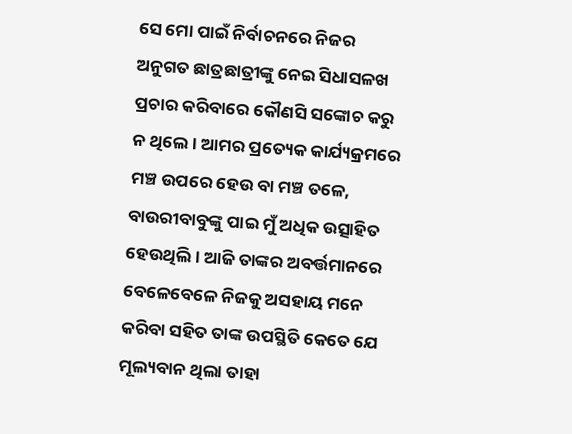ସେ ମୋ ପାଇଁ ନିର୍ବାଚନରେ ନିଜର ଅନୁଗତ ଛାତ୍ରଛାତ୍ରୀଙ୍କୁ ନେଇ ସିଧାସଳଖ ପ୍ରଚାର କରିବାରେ କୌଣସି ସଙ୍କୋଚ କରୁ ନ ଥିଲେ। ଆମର ପ୍ରତ୍ୟେକ କାର୍ଯ୍ୟକ୍ରମରେ ମଞ୍ଚ ଉପରେ ହେଉ ବା ମଞ୍ଚ ତଳେ, ବାଉରୀବାବୁଙ୍କୁ ପାଇ ମୁଁ ଅଧିକ ଉତ୍ସାହିତ ହେଉଥିଲି। ଆଜି ତାଙ୍କର ଅବର୍ତ୍ତମାନରେ ବେଳେବେଳେ ନିଜକୁ ଅସହାୟ ମନେ କରିବା ସହିତ ତାଙ୍କ ଉପସ୍ଥିତି କେତେ ଯେ ମୂଲ୍ୟବାନ ଥିଲା ତାହା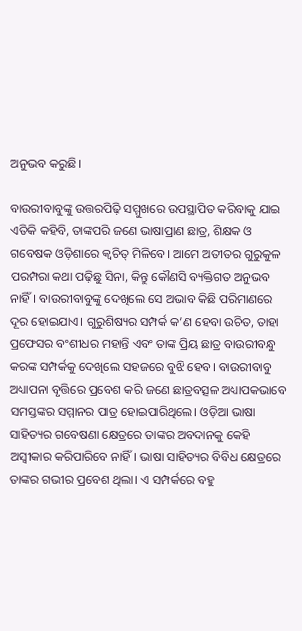ଅନୁଭବ କରୁଛି।

ବାଉରୀବାବୁଙ୍କୁ ଉତ୍ତରପିଢ଼ି ସମ୍ମୁଖରେ ଉପସ୍ଥାପିତ କରିବାକୁ ଯାଇ ଏତିକି କହିବି, ତାଙ୍କପରି ଜଣେ ଭାଷାପ୍ରାଣ ଛାତ୍ର, ଶିକ୍ଷକ ଓ ଗବେଷକ ଓଡ଼ିଶାରେ କ୍ବଚିତ୍ ମିଳିବେ। ଆମେ ଅତୀତର ଗୁରୁକୁଳ ପରମ୍ପରା କଥା ପଢ଼ିଛୁ ସିନା, କିନ୍ତୁ କୌଣସି ବ୍ୟକ୍ତିଗତ ଅନୁଭବ ନାହିଁ। ବାଉରୀବାବୁଙ୍କୁ ଦେଖିଲେ ସେ ଅଭାବ କିଛି ପରିମାଣରେ ଦୂର ହୋଇଯାଏ। ଗୁରୁଶିଷ୍ୟର ସମ୍ପର୍କ କ’ଣ ହେବା ଉଚିତ, ତାହା ପ୍ରଫେସର ବଂଶୀଧର ମହାନ୍ତି ଏବଂ ତାଙ୍କ ପ୍ରିୟ ଛାତ୍ର ବାଉରୀବନ୍ଧୁ କରଙ୍କ ସମ୍ପର୍କକୁ ଦେଖିଲେ ସହଜରେ ବୁଝି ହେବ। ବାଉରୀବାବୁ ଅଧ୍ୟାପନା ବୃତ୍ତିରେ ପ୍ରବେଶ କରି ଜଣେ ଛାତ୍ରବତ୍ସଳ ଅଧ୍ୟାପକଭାବେ ସମସ୍ତଙ୍କର ସମ୍ମାନର ପାତ୍ର ହୋଇପାରିଥିଲେ। ଓଡ଼ିଆ ଭାଷା ସାହିତ୍ୟର ଗବେଷଣା କ୍ଷେତ୍ରରେ ତାଙ୍କର ଅବଦାନକୁ କେହି ଅସ୍ୱୀକାର କରିପାରିବେ ନାହିଁ। ଭାଷା ସାହିତ୍ୟର ବିବିଧ କ୍ଷେତ୍ରରେ ତାଙ୍କର ଗଭୀର ପ୍ରବେଶ ଥିଲା। ଏ ସମ୍ପର୍କରେ ବହୁ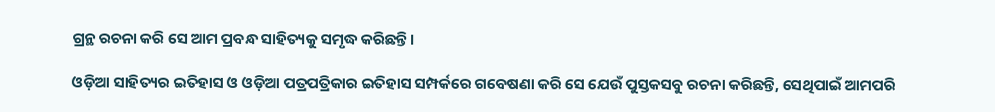ଗ୍ରନ୍ଥ ରଚନା କରି ସେ ଆମ ପ୍ରବନ୍ଧ ସାହିତ୍ୟକୁ ସମୃଦ୍ଧ କରିଛନ୍ତି।

ଓଡ଼ିଆ ସାହିତ୍ୟର ଇତିହାସ ଓ ଓଡ଼ିଆ ପତ୍ରପତ୍ରିକାର ଇତିହାସ ସମ୍ପର୍କରେ ଗବେଷଣା କରି ସେ ଯେଉଁ ପୁସ୍ତକସବୁ ରଚନା କରିଛନ୍ତି, ସେଥିପାଇଁ ଆମପରି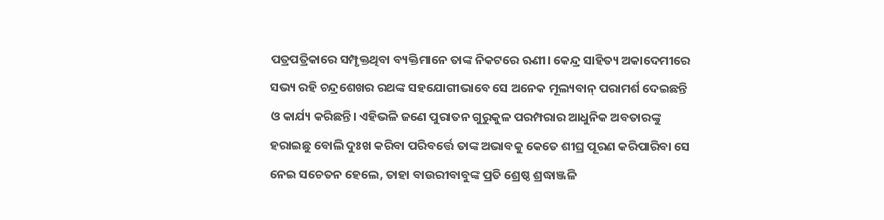ପତ୍ରପତ୍ରିକାରେ ସମ୍ପୃକ୍ତଥିବା ବ୍ୟକ୍ତିମାନେ ତାଙ୍କ ନିକଟରେ ଋଣୀ। କେନ୍ଦ୍ର ସାହିତ୍ୟ ଅକାଦେମୀରେ ସଭ୍ୟ ରହି ଚନ୍ଦ୍ରଶେଖର ରଥଙ୍କ ସହଯୋଗୀଭାବେ ସେ ଅନେକ ମୂଲ୍ୟବାନ୍ ପରାମର୍ଶ ଦେଇଛନ୍ତି ଓ କାର୍ଯ୍ୟ କରିଛନ୍ତି। ଏହିଭଳି ଜଣେ ପୁରାତନ ଗୁରୁକୁଳ ପରମ୍ପରାର ଆଧୁନିକ ଅବତାରଙ୍କୁ ହରାଇଛୁ ବୋଲି ଦୁଃଖ କରିବା ପରିବର୍ତ୍ତେ ତାଙ୍କ ଅଭାବକୁ କେତେ ଶୀଘ୍ର ପୂରଣ କରିପାରିବା ସେ ନେଇ ସଚେତନ ହେଲେ, ତାହା ବାଉରୀବାବୁଙ୍କ ପ୍ରତି ଶ୍ରେଷ୍ଠ ଶ୍ରଦ୍ଧାଞ୍ଜଳି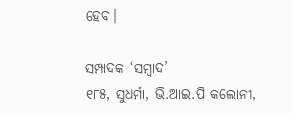ହେବ।

ସମ୍ପାଦକ ‘ସମ୍ବାଦ’
୧୮୫, ସୁଧର୍ମା, ଭି.ଆଇ.ପି କଲୋନୀ,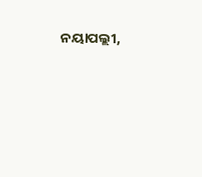ନୟାପଲ୍ଲୀ,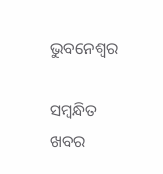ଭୁବନେଶ୍ବର

ସମ୍ବନ୍ଧିତ ଖବର